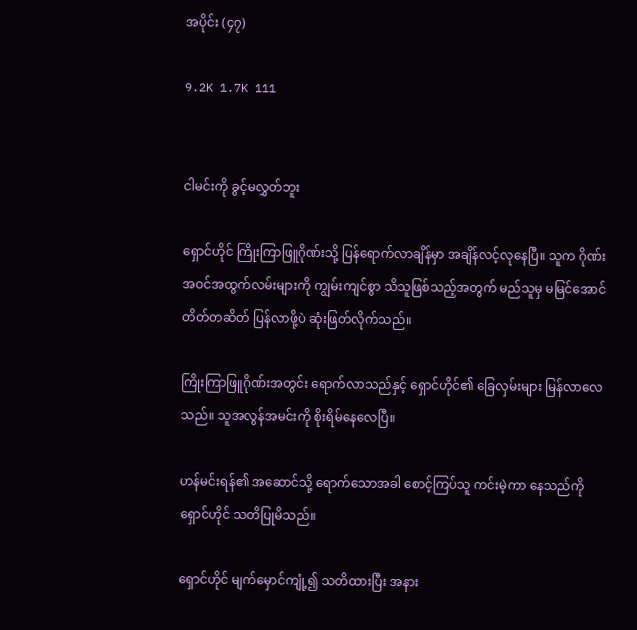အပိုင်း (၄၇)

9.2K 1.7K 111


ငါမင်းကို ခွင့်မလွှတ်ဘူး

ရှောင်ဟိုင် ကြိုးကြာဖြူဂိုဏ်းသို့ ပြန်ရောက်လာချိန်မှာ အချိန်လင့်လုနေပြီ။ သူက ဂိုဏ်းအဝင်အထွက်လမ်းများကို ကျွမ်းကျင်စွာ သိသူဖြစ်သည့်အတွက် မည်သူမှ မမြင်အောင် တိတ်တဆိတ် ပြန်လာဖို့ပဲ ဆုံးဖြတ်လိုက်သည်။

ကြိုးကြာဖြူဂိုဏ်းအတွင်း ရောက်လာသည်နှင့် ရှောင်ဟိုင်၏ ခြေလှမ်းများ မြန်လာလေသည်။ သူအလွန်အမင်းကို စိုးရိမ်နေလေပြီ။

ဟန်မင်းရန်၏ အဆောင်သို့ ရောက်သောအခါ စောင့်ကြပ်သူ ကင်းမဲ့ကာ နေသည်ကို ရှောင်ဟိုင် သတိပြုမိသည်။

ရှောင်ဟိုင် မျက်မှောင်ကျုံ့၍ သတိထားပြီး အနား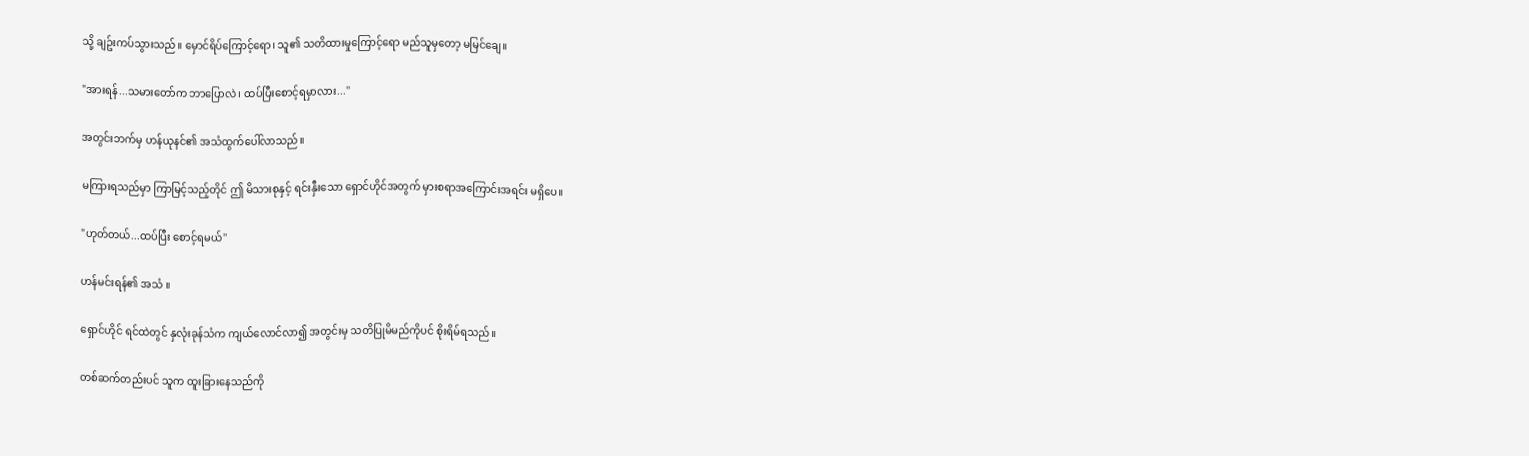သို့ ချဥ်းကပ်သွားသည်။ မှောင်ရိပ်ကြောင့်ရော၊ သူ၏ သတိထားမှုကြောင့်ရော မည်သူမှတော့ မမြင်ချေ။

"အားရန်...သမားတော်က ဘာပြောလဲ၊ ထပ်ပြီးစောင့်ရမှာလား...''

အတွင်းဘက်မှ ဟန်ယုနင်၏ အသံထွက်ပေါ်လာသည်။

မကြားရသည်မှာ ကြာမြင့်သည့်တိုင် ဤ မိသားစုနှင့် ရင်းနှီးသော ရှောင်ဟိုင်အတွက် မှားစရာအကြောင်းအရင်း မရှိပေ။

"ဟုတ်တယ်...ထပ်ပြီး စောင့်ရမယ်''

ဟန်မင်းရန်၏ အသံ ။

ရှောင်ဟိုင် ရင်ထဲတွင် နှလုံးခုန်သံက ကျယ်လောင်လာ၍ အတွင်းမှ သတိပြုမိမည်ကိုပင် စိုးရိမ်ရသည်။

တစ်ဆက်တည်းပင် သူက ထူးခြားနေသည်ကို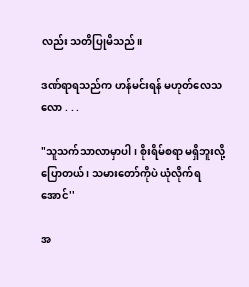လည်း သတိပြုမိသည်။

ဒဏ်ရာရသည်က ဟန်မင်းရန် မဟုတ်လေသလော . . .

"သူသက်သာလာမှာပါ၊ စိုးရိမ်စရာ မရှိဘူးလို့ ပြောတယ် ၊ သမားတော်ကိုပဲ ယုံလိုက်ရအောင်''

အ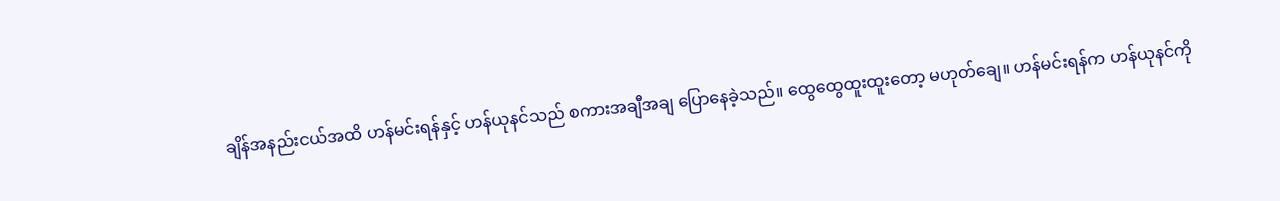ချိန်အနည်းငယ်အထိ ဟန်မင်းရန်နှင့် ဟန်ယုနင်သည် စကားအချီအချ ပြောနေခဲ့သည်။ ထွေထွေထူးထူးတော့ မဟုတ်ချေ။ ဟန်မင်းရန်က ဟန်ယုနင်ကို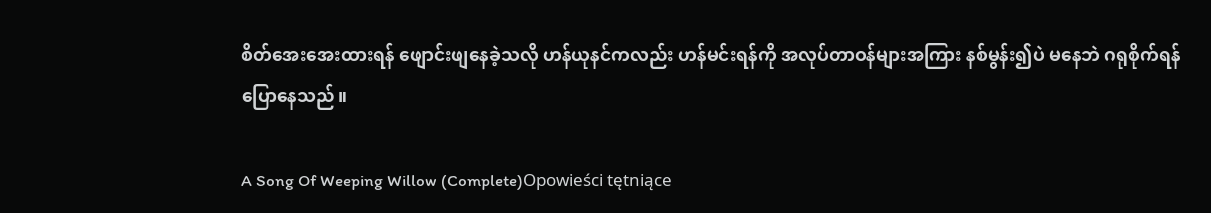စိတ်အေးအေးထားရန် ဖျောင်းဖျနေခဲ့သလို ဟန်ယုနင်ကလည်း ဟန်မင်းရန်ကို အလုပ်တာဝန်များအကြား နစ်မွန်း၍ပဲ မနေဘဲ ဂရုစိုက်ရန် ပြောနေသည်။

A Song Of Weeping Willow (Complete)Opowieści tętniące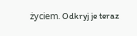życiem. Odkryj je teraz